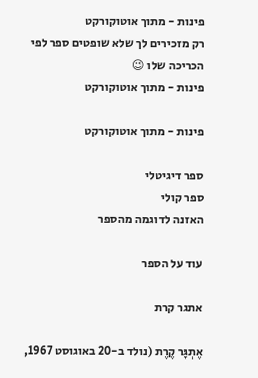פינות - מתוך אוטוקורקט
רק מזכירים לך שלא שופטים ספר לפי הכריכה שלו 😉
פינות - מתוך אוטוקורקט

פינות - מתוך אוטוקורקט

ספר דיגיטלי
ספר קולי
האזנה לדוגמה מהספר

עוד על הספר

אתגר קרת

אֶתְגָּר קֶרֶת (נולד ב-20 באוגוסט 1967,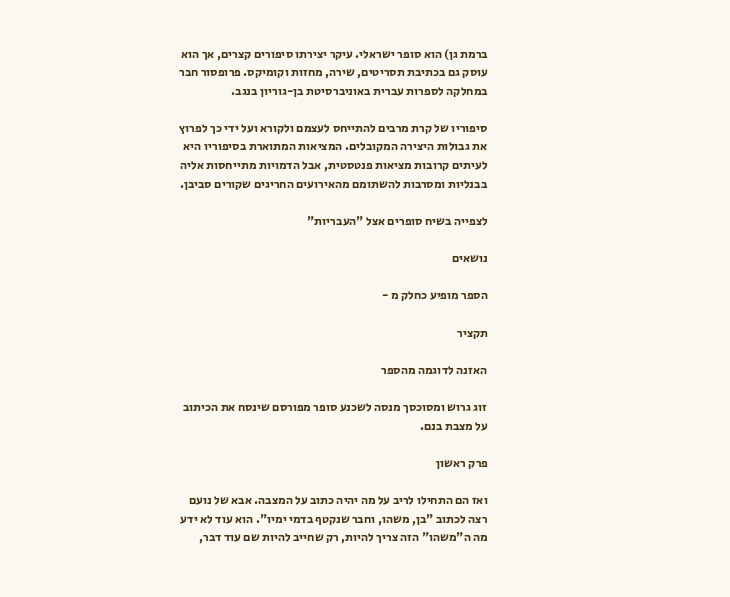ברמת גן) הוא סופר ישראלי. עיקר יצירתו סיפורים קצרים, אך הוא עוסק גם בכתיבת תסריטים, שירה, מחזות וקומיקס. פרופסור חבר במחלקה לספרות עברית באוניברסיטת בן-גוריון בנגב.

סיפוריו של קרת מרבים להתייחס לעצמם ולקורא ועל ידי כך לפרוץ את גבולות היצירה המקובלים. המציאות המתוארת בסיפוריו היא לעיתים קרובות מציאות פנטסטית, אבל הדמויות מתייחסות אליה בבנליות ומסרבות להשתומם מהאירועים החריגים שקורים סביבן.

לצפייה בשיח סופרים אצל "העבריות"

נושאים

הספר מופיע כחלק מ -

תקציר

האזנה לדוגמה מהספר

זוג גרוש ומסוכסך מנסה לשכנע סופר מפורסם שינסח את הכיתוב על מצבת בנם.

פרק ראשון

ואז הם התחילו לריב על מה יהיה כתוב על המצבה. אבא של נועם רצה לכתוב "בן, משהו, וחבר שנקטף בדמי ימיו". הוא עוד לא ידע מה ה"משהו" הזה צריך להיות, רק שחייב להיות שם עוד דבר,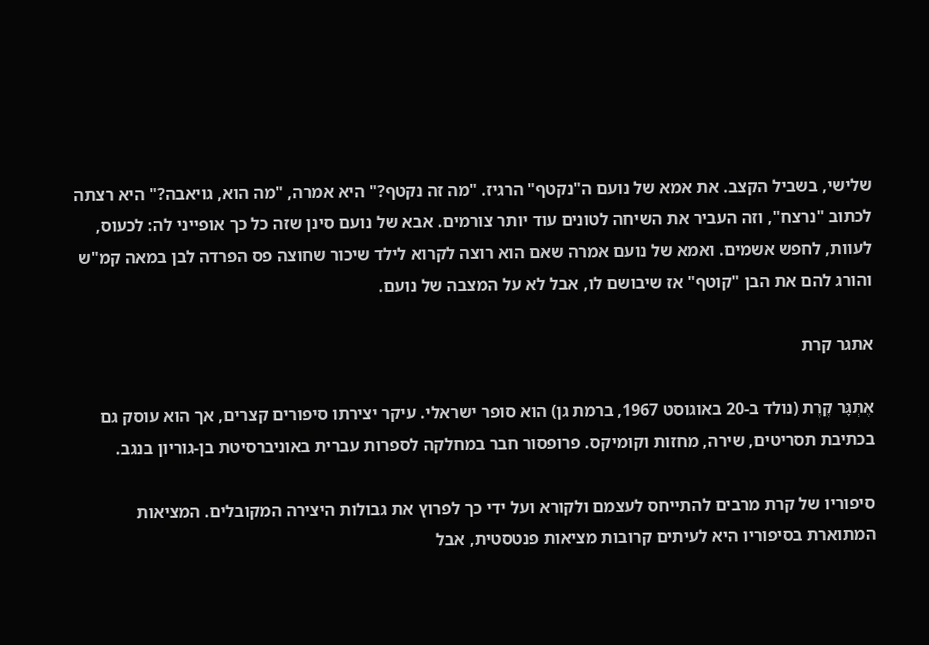שלישי, בשביל הקצב. את אמא של נועם ה"נקטף" הרגיז. "מה זה נקטף?" היא אמרה, "מה הוא, גויאבה?" היא רצתה לכתוב "נרצח", וזה העביר את השיחה לטונים עוד יותר צורמים. אבא של נועם סינן שזה כל כך אופייני לה: לכעוס, לעוות, לחפש אשמים. ואמא של נועם אמרה שאם הוא רוצה לקרוא לילד שיכור שחוצה פס הפרדה לבן במאה קמ"ש והורג להם את הבן "קוטף" אז שיבושם לו, אבל לא על המצבה של נועם.

אתגר קרת

אֶתְגָּר קֶרֶת (נולד ב-20 באוגוסט 1967, ברמת גן) הוא סופר ישראלי. עיקר יצירתו סיפורים קצרים, אך הוא עוסק גם בכתיבת תסריטים, שירה, מחזות וקומיקס. פרופסור חבר במחלקה לספרות עברית באוניברסיטת בן-גוריון בנגב.

סיפוריו של קרת מרבים להתייחס לעצמם ולקורא ועל ידי כך לפרוץ את גבולות היצירה המקובלים. המציאות המתוארת בסיפוריו היא לעיתים קרובות מציאות פנטסטית, אבל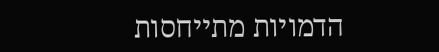הדמויות מתייחסות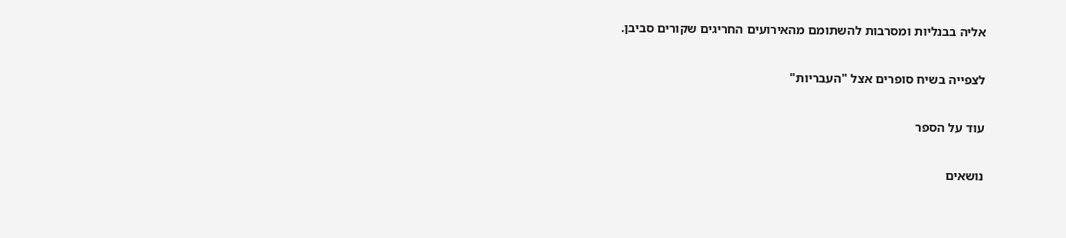אליה בבנליות ומסרבות להשתומם מהאירועים החריגים שקורים סביבן.

לצפייה בשיח סופרים אצל "העבריות"

עוד על הספר

נושאים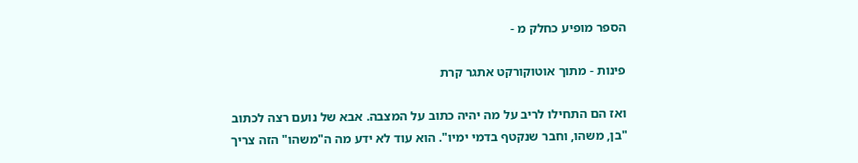הספר מופיע כחלק מ -

פינות - מתוך אוטוקורקט אתגר קרת

ואז הם התחילו לריב על מה יהיה כתוב על המצבה. אבא של נועם רצה לכתוב "בן, משהו, וחבר שנקטף בדמי ימיו". הוא עוד לא ידע מה ה"משהו" הזה צריך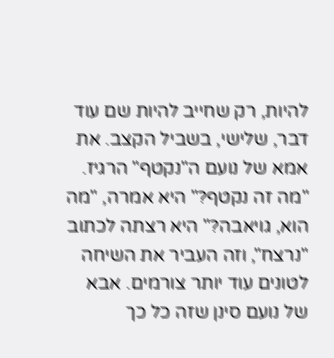להיות, רק שחייב להיות שם עוד דבר, שלישי, בשביל הקצב. את אמא של נועם ה"נקטף" הרגיז. "מה זה נקטף?" היא אמרה, "מה הוא, גויאבה?" היא רצתה לכתוב "נרצח", וזה העביר את השיחה לטונים עוד יותר צורמים. אבא של נועם סינן שזה כל כך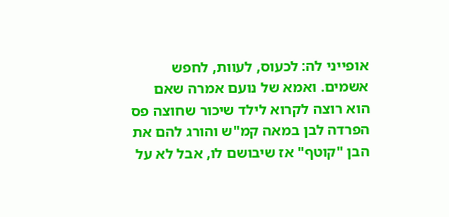אופייני לה: לכעוס, לעוות, לחפש אשמים. ואמא של נועם אמרה שאם הוא רוצה לקרוא לילד שיכור שחוצה פס הפרדה לבן במאה קמ"ש והורג להם את הבן "קוטף" אז שיבושם לו, אבל לא על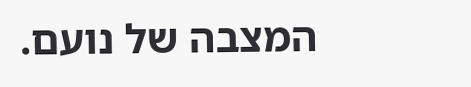המצבה של נועם.